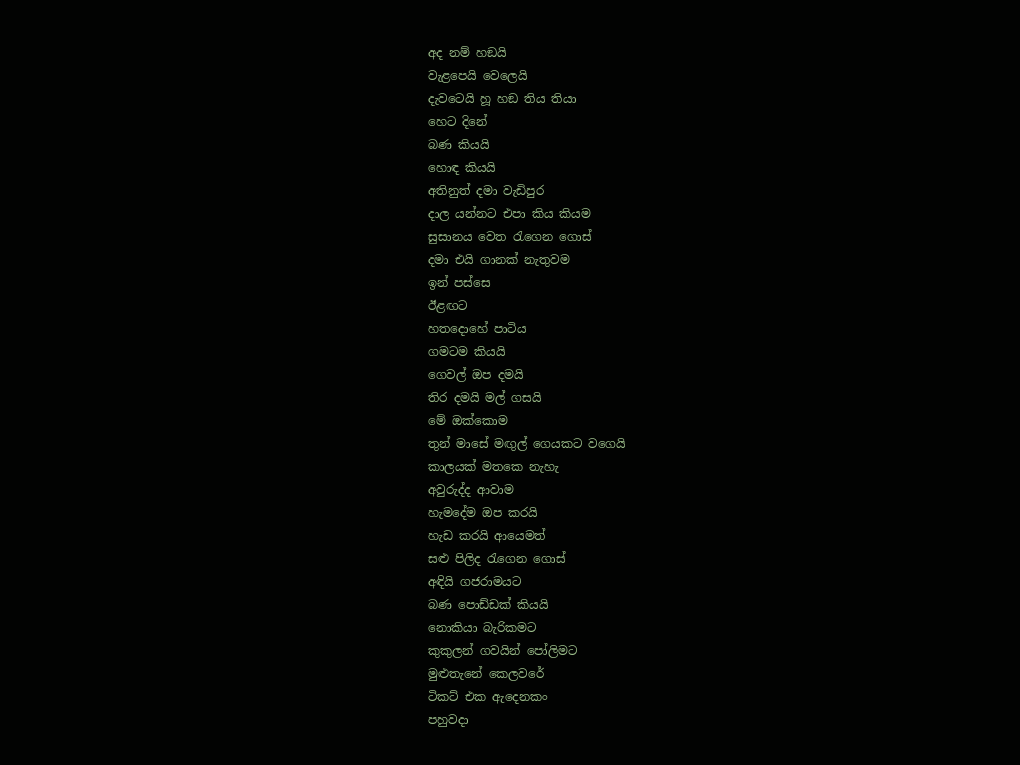අද නම් හඞයි
වැළපෙයි වෙලෙයි
දැවටෙයි හූ හඞ තිය තියා
හෙට දිනේ
බණ කියයි
හොඳ කියයි
අතිනුත් දමා වැඩිපුර
දාල යන්නට එපා කිය කියම
සුසානය වෙත රැගෙන ගොස්
දමා එයි ගානක් නැතුවම
ඉන් පස්සෙ
ඊළඟට
හතදොහේ පාටිය
ගමටම කියයි
ගෙවල් ඔප දමයි
තිර දමයි මල් ගසයි
මේ ඔක්කොම
තුන් මාසේ මඟුල් ගෙයකට වගෙයි
කාලයක් මතකෙ නැහැ
අවුරුද්ද ආවාම
හැමදේම ඔප කරයි
හැඩ කරයි ආයෙමත්
සළු පිලිද රැගෙන ගොස්
අඳියි ගජරාමයට
බණ පොඩ්ඩක් කියයි
නොකියා බැරිකමට
කුකුලන් ගවයින් පෝලිමට
මුළුතැනේ කෙලවරේ
ටිකට් එක ඇදෙනකං
පහුවදා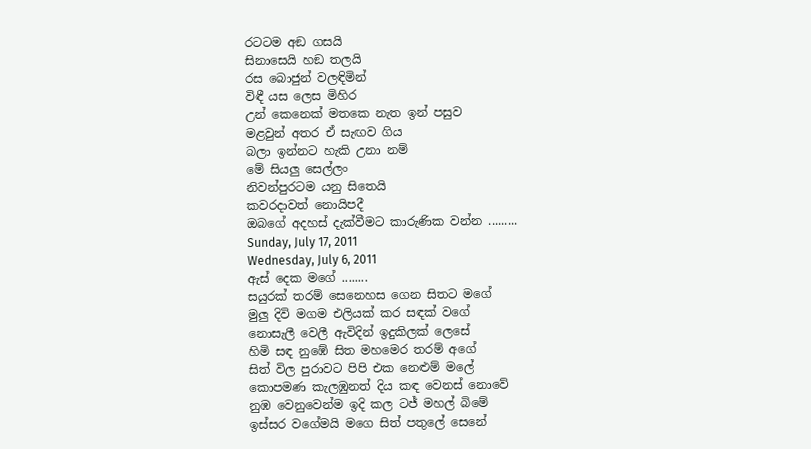රටටම අඞ ගසයි
සිනාසෙයි හඞ තලයි
රස බොජුන් වලඳිමින්
විඳී යස ලෙස මිහිර
උන් කෙනෙක් මතකෙ නැත ඉන් පසුව
මළවුන් අතර ඒ සැඟව ගිය
බලා ඉන්නට හැකි උනා නම්
මේ සියලු සෙල්ලං
නිවන්පුරටම යනු සිතෙයි
කවරදාවත් නොයිපදී
ඔබගේ අදහස් දැක්වීමට කාරුණික වන්න .........
Sunday, July 17, 2011
Wednesday, July 6, 2011
ඇස් දෙක මගේ ........
සයුරක් තරම් සෙනෙහස ගෙන සිතට මගේ
මුලු දිවි මගම එලියක් කර සඳක් වගේ
නොසැලී වෙලී ඇවිදින් ඉදුකිලක් ලෙසේ
හිමි සඳ නුඹේ සිත මහමෙර තරම් අගේ
සිත් විල පුරාවට පිපි එක නෙළුම් මලේ
කොපමණ කැලඹුනත් දිය කඳ වෙනස් නොවේ
නුඹ වෙනුවෙන්ම ඉදි කල ටජ් මහල් බිමේ
ඉස්සර වගේමයි මගෙ සිත් පතුලේ සෙනේ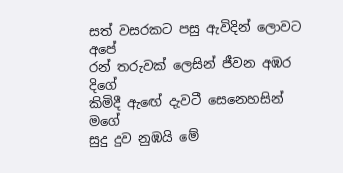සත් වසරකට පසු ඇවිදින් ලොවට අපේ
රන් තරුවක් ලෙසින් ජීවන අඹර දිගේ
කිමිදී ඇඟේ දැවටී සෙනෙහසින් මගේ
සුදු දුව නුඹයි මේ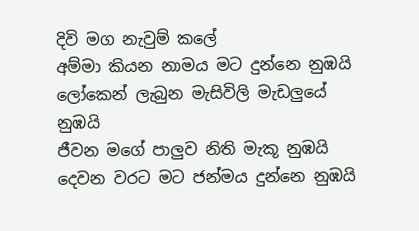දිවි මග නැවුම් කලේ
අම්මා කියන නාමය මට දුන්නෙ නුඹයි
ලෝකෙන් ලැබුන මැසිවිලි මැඩලුයේ නුඹයි
ජීවන මගේ පාලුව නිති මැකූ නුඹයි
දෙවන වරට මට ජන්මය දුන්නෙ නුඹයි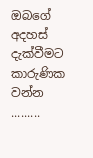ඔබගේ අදහස් දැක්වීමට කාරුණික වන්න .........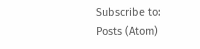Subscribe to:
Posts (Atom)